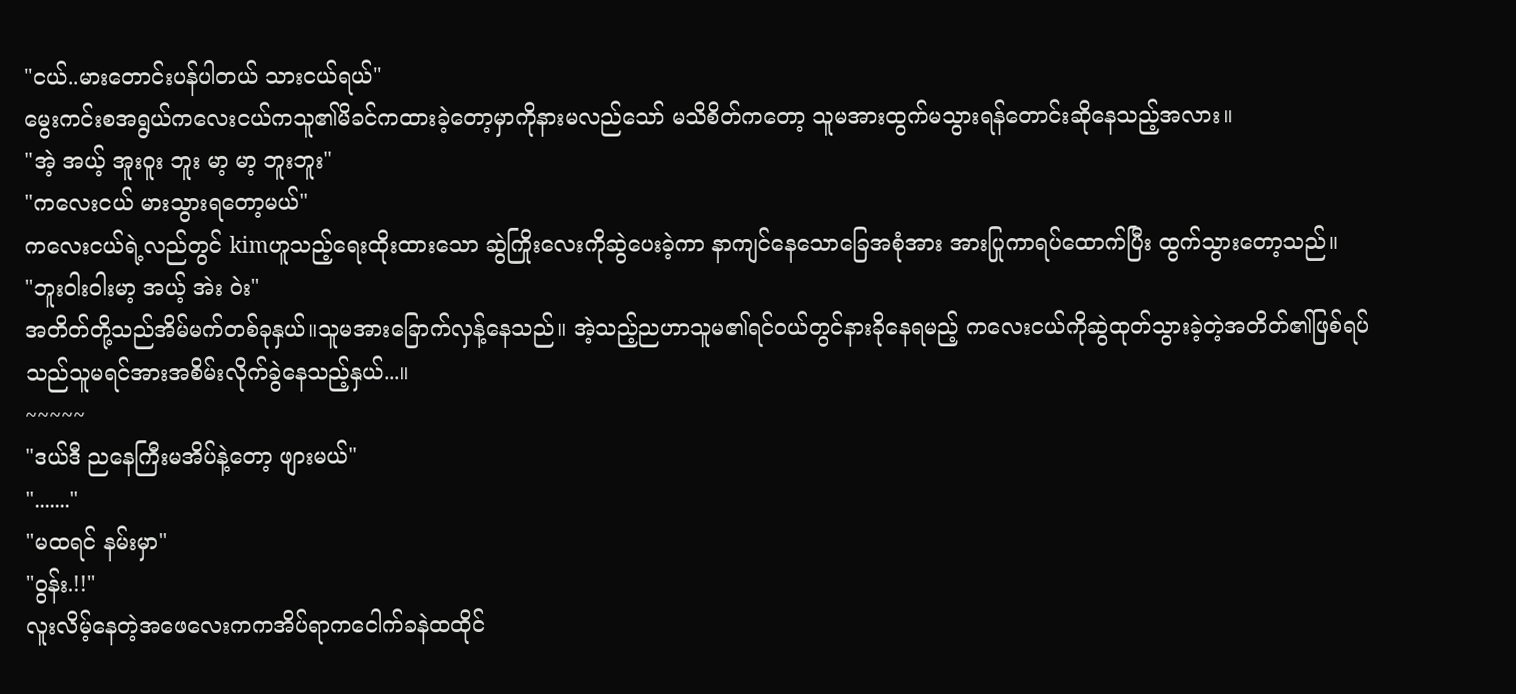"ငယ်..မားတောင်းပန်ပါတယ် သားငယ်ရယ်"
မွေးကင်းစအရွယ်ကလေးငယ်ကသူ၏မိခင်ကထားခဲ့တော့မှာကိုနားမလည်သော် မသိစိတ်ကတော့ သူမအားထွက်မသွားရန်တောင်းဆိုနေသည့်အလား။
"အဲ့ အယ့် အူးဝူး ဘူး မာ့ မာ့ ဘူးဘူး"
"ကလေးငယ် မားသွားရတော့မယ်"
ကလေးငယ်ရဲ့လည်တွင် kimဟူသည့်ရေးထိုးထားသော ဆွဲကြိုးလေးကိုဆွဲပေးခဲ့ကာ နာကျင်နေသောခြေအစုံအား အားပြုကာရပ်ထောက်ပြီး ထွက်သွားတော့သည်။
"ဘူးဝါးဝါးမာ့ အယ့် အဲး ဝဲး"
အတိတ်တို့သည်အိမ်မက်တစ်ခုနှယ်။သူမအားခြောက်လှန့်နေသည်။ အဲ့သည့်ညဟာသူမ၏ရင်ဝယ်တွင်နားခိုနေရမည့် ကလေးငယ်ကိုဆွဲထုတ်သွားခဲ့တဲ့အတိတ်၏ဖြစ်ရပ်သည်သူမရင်အားအစိမ်းလိုက်ခွဲနေသည့်နှယ်...။
~~~~~
"ဒယ်ဒီ ညနေကြီးမအိပ်နဲ့တော့ ဖျားမယ်"
"......."
"မထရင် နမ်းမှာ"
"ဝွန်း.!!"
လူးလိမ့်နေတဲ့အဖေလေးကကအိပ်ရာကငေါက်ခနဲထထိုင်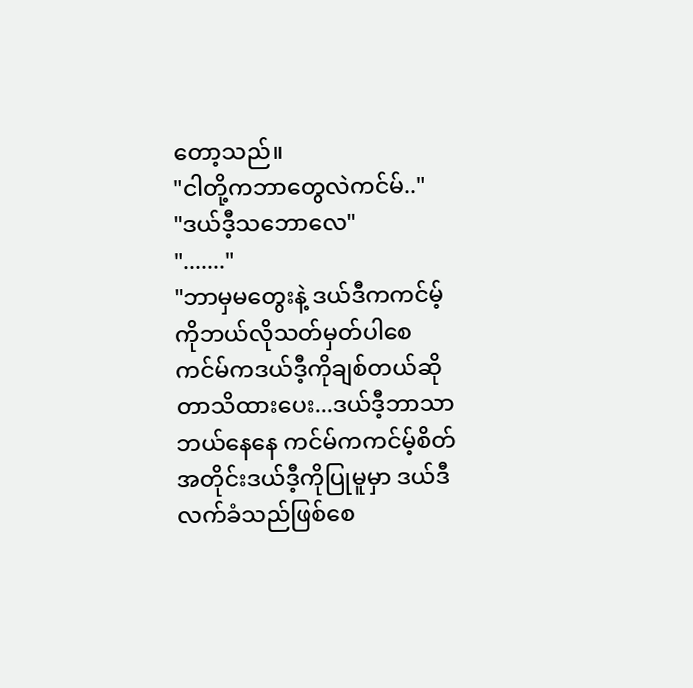တော့သည်။
"ငါတို့ကဘာတွေလဲကင်မ်.."
"ဒယ်ဒီ့သဘောလေ"
"......."
"ဘာမှမတွေးနဲ့ ဒယ်ဒီကကင်မ့်ကိုဘယ်လိုသတ်မှတ်ပါစေ ကင်မ်ကဒယ်ဒီ့ကိုချစ်တယ်ဆိုတာသိထားပေး...ဒယ်ဒီ့ဘာသာဘယ်နေနေ ကင်မ်ကကင်မ့်စိတ်အတိုင်းဒယ်ဒီ့ကိုပြုမူမှာ ဒယ်ဒီလက်ခံသည်ဖြစ်စေ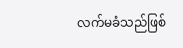လက်မခံသည်ဖြစ်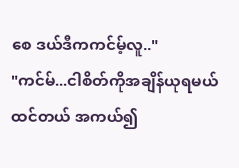စေ ဒယ်ဒီကကင်မ့်လူ.."
"ကင်မ်...ငါစိတ်ကိုအချိန်ယုရမယ်ထင်တယ် အကယ်၍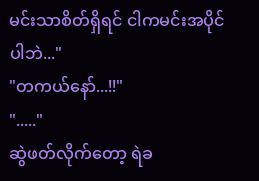မင်းသာစိတ်ရှိရင် ငါကမင်းအပိုင်ပါဘဲ..."
"တကယ်နော်...!!"
"....."
ဆွဲဖတ်လိုက်တော့ ရဲခ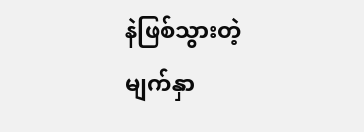နဲဖြစ်သွားတဲ့ မျက်နှာ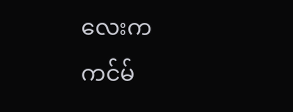လေးက ကင်မ်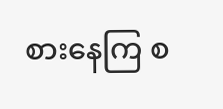စားနေကြ စ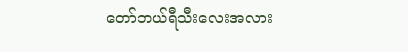တော်ဘယ်ရီသီးလေးအလား